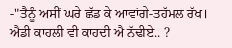-"ਤੈਨੂੰ ਅਸੀਂ ਘਰੇ ਛੱਡ ਕੇ ਆਵਾਂਗੇ-ਤਹੱਮਲ ਰੱਖ। ਐਡੀ ਕਾਹਲੀ ਵੀ ਕਾਹਦੀ ਐ ਨੱਢੀਏ.. ?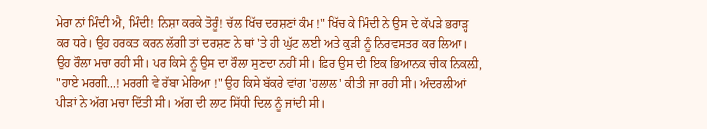ਮੇਰਾ ਨਾਂ ਮਿੰਦੀ ਐ, ਮਿੰਦੀ! ਨਿਸ਼ਾ ਕਰਕੇ ਤੋਰੂੰ! ਚੱਲ ਖਿੱਚ ਦਰਸ਼ਣਾਂ ਕੰਮ !" ਖਿੱਚ ਕੇ ਮਿੰਦੀ ਨੇ ਉਸ ਦੇ ਕੱਪੜੇ ਭਰਾੜ੍ਹ ਕਰ ਧਰੇ। ਉਹ ਹਰਕਤ ਕਰਨ ਲੱਗੀ ਤਾਂ ਦਰਸ਼ਣ ਨੇ ਥਾਂ 'ਤੇ ਹੀ ਘੁੱਟ ਲਈ ਅਤੇ ਕੁੜੀ ਨੂੰ ਨਿਰਵਸਤਰ ਕਰ ਲਿਆ।
ਉਹ ਰੌਲਾ ਮਚਾ ਰਹੀ ਸੀ। ਪਰ ਕਿਸੇ ਨੂੰ ਉਸ ਦਾ ਰੌਲਾ ਸੁਣਦਾ ਨਹੀਂ ਸੀ। ਫ਼ਿਰ ਉਸ ਦੀ ਇਕ ਭਿਆਨਕ ਚੀਕ ਨਿਕਲ਼ੀ, "ਹਾਏ ਮਰਗੀ...! ਮਰਗੀ ਵੇ ਰੱਬਾ ਮੇਰਿਆ !" ਉਹ ਕਿਸੇ ਬੱਕਰੇ ਵਾਂਗ 'ਹਲਾਲ' ਕੀਤੀ ਜਾ ਰਹੀ ਸੀ। ਅੰਦਰਲੀਆਂ ਪੀੜਾਂ ਨੇ ਅੱਗ ਮਚਾ ਦਿੱਤੀ ਸੀ। ਅੱਗ ਦੀ ਲਾਟ ਸਿੱਧੀ ਦਿਲ ਨੂੰ ਜਾਂਦੀ ਸੀ।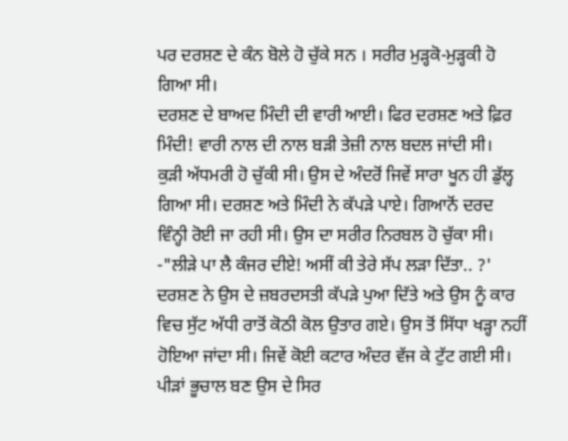ਪਰ ਦਰਸ਼ਣ ਦੇ ਕੰਨ ਬੋਲੇ ਹੋ ਚੁੱਕੇ ਸਨ । ਸਰੀਰ ਮੁੜ੍ਹਕੋ-ਮੁੜ੍ਹਕੀ ਹੋ ਗਿਆ ਸੀ।
ਦਰਸ਼ਣ ਦੇ ਬਾਅਦ ਮਿੰਦੀ ਦੀ ਵਾਰੀ ਆਈ। ਫਿਰ ਦਰਸ਼ਣ ਅਤੇ ਫ਼ਿਰ ਮਿੰਦੀ! ਵਾਰੀ ਨਾਲ ਦੀ ਨਾਲ ਬੜੀ ਤੇਜ਼ੀ ਨਾਲ ਬਦਲ ਜਾਂਦੀ ਸੀ।
ਕੁੜੀ ਅੱਧਮਰੀ ਹੋ ਚੁੱਕੀ ਸੀ। ਉਸ ਦੇ ਅੰਦਰੋਂ ਜਿਵੇਂ ਸਾਰਾ ਖੂਨ ਹੀ ਡੁੱਲ੍ਹ ਗਿਆ ਸੀ। ਦਰਸ਼ਣ ਅਤੇ ਮਿੰਦੀ ਨੇ ਕੱਪੜੇ ਪਾਏ। ਗਿਆਨੋਂ ਦਰਦ ਵਿੰਨ੍ਹੀ ਰੋਈ ਜਾ ਰਹੀ ਸੀ। ਉਸ ਦਾ ਸਰੀਰ ਨਿਰਬਲ ਹੋ ਚੁੱਕਾ ਸੀ।
-"ਲੀੜੇ ਪਾ ਲੈ ਕੰਜਰ ਦੀਏ! ਅਸੀਂ ਕੀ ਤੇਰੇ ਸੱਪ ਲੜਾ ਦਿੱਤਾ.. ?' ਦਰਸ਼ਣ ਨੇ ਉਸ ਦੇ ਜ਼ਬਰਦਸਤੀ ਕੱਪੜੇ ਪੁਆ ਦਿੱਤੇ ਅਤੇ ਉਸ ਨੂੰ ਕਾਰ ਵਿਚ ਸੁੱਟ ਅੱਧੀ ਰਾਤੋਂ ਕੋਠੀ ਕੋਲ ਉਤਾਰ ਗਏ। ਉਸ ਤੋਂ ਸਿੱਧਾ ਖੜ੍ਹਾ ਨਹੀਂ ਹੋਇਆ ਜਾਂਦਾ ਸੀ। ਜਿਵੇਂ ਕੋਈ ਕਟਾਰ ਅੰਦਰ ਵੱਜ ਕੇ ਟੁੱਟ ਗਈ ਸੀ। ਪੀੜਾਂ ਭੂਚਾਲ ਬਣ ਉਸ ਦੇ ਸਿਰ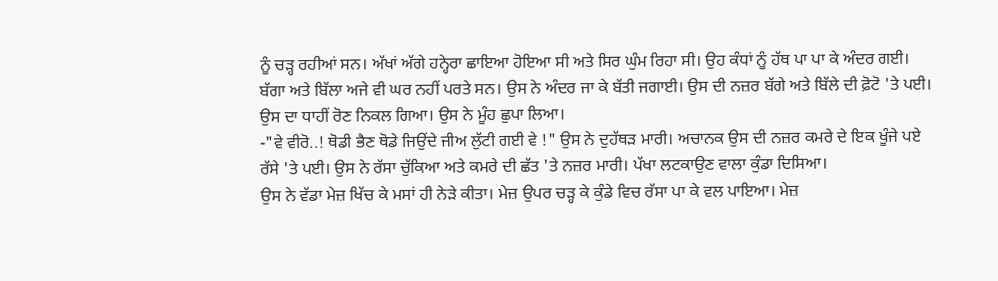ਨੂੰ ਚੜ੍ਹ ਰਹੀਆਂ ਸਨ। ਅੱਖਾਂ ਅੱਗੇ ਹਨ੍ਹੇਰਾ ਛਾਇਆ ਹੋਇਆ ਸੀ ਅਤੇ ਸਿਰ ਘੁੰਮ ਰਿਹਾ ਸੀ। ਉਹ ਕੰਧਾਂ ਨੂੰ ਹੱਥ ਪਾ ਪਾ ਕੇ ਅੰਦਰ ਗਈ। ਬੱਗਾ ਅਤੇ ਬਿੱਲਾ ਅਜੇ ਵੀ ਘਰ ਨਹੀਂ ਪਰਤੇ ਸਨ। ਉਸ ਨੇ ਅੰਦਰ ਜਾ ਕੇ ਬੱਤੀ ਜਗਾਈ। ਉਸ ਦੀ ਨਜ਼ਰ ਬੱਗੇ ਅਤੇ ਬਿੱਲੇ ਦੀ ਫ਼ੋਟੋ 'ਤੇ ਪਈ। ਉਸ ਦਾ ਧਾਹੀਂ ਰੋਣ ਨਿਕਲ ਗਿਆ। ਉਸ ਨੇ ਮੂੰਹ ਛੁਪਾ ਲਿਆ।
-"ਵੇ ਵੀਰੋ..! ਥੋਡੀ ਭੈਣ ਥੋਡੇ ਜਿਉਂਦੇ ਜੀਅ ਲੁੱਟੀ ਗਈ ਵੇ !" ਉਸ ਨੇ ਦੁਹੱਥੜ ਮਾਰੀ। ਅਚਾਨਕ ਉਸ ਦੀ ਨਜ਼ਰ ਕਮਰੇ ਦੇ ਇਕ ਖੂੰਜੇ ਪਏ ਰੱਸੇ 'ਤੇ ਪਈ। ਉਸ ਨੇ ਰੱਸਾ ਚੁੱਕਿਆ ਅਤੇ ਕਮਰੇ ਦੀ ਛੱਤ 'ਤੇ ਨਜ਼ਰ ਮਾਰੀ। ਪੱਖਾ ਲਟਕਾਉਣ ਵਾਲਾ ਕੁੰਡਾ ਦਿਸਿਆ।
ਉਸ ਨੇ ਵੱਡਾ ਮੇਜ਼ ਖਿੱਚ ਕੇ ਮਸਾਂ ਹੀ ਨੇੜੇ ਕੀਤਾ। ਮੇਜ਼ ਉਪਰ ਚੜ੍ਹ ਕੇ ਕੁੰਡੇ ਵਿਚ ਰੱਸਾ ਪਾ ਕੇ ਵਲ ਪਾਇਆ। ਮੇਜ਼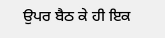ਉਪਰ ਬੈਠ ਕੇ ਹੀ ਇਕ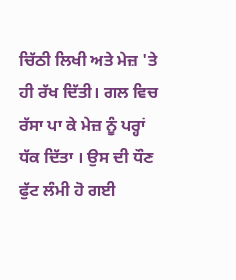ਚਿੱਠੀ ਲਿਖੀ ਅਤੇ ਮੇਜ਼ 'ਤੇ ਹੀ ਰੱਖ ਦਿੱਤੀ। ਗਲ ਵਿਚ ਰੱਸਾ ਪਾ ਕੇ ਮੇਜ਼ ਨੂੰ ਪਰ੍ਹਾਂ ਧੱਕ ਦਿੱਤਾ । ਉਸ ਦੀ ਧੌਣ ਫੁੱਟ ਲੰਮੀ ਹੋ ਗਈ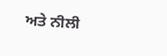ਅਤੇ ਨੀਲੀ